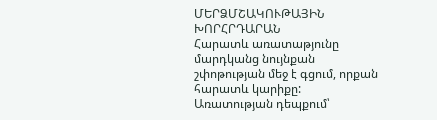ՄԵՐՁՄՇԱԿՈՒԹԱՅԻՆ ԽՈՐՀՐԴԱՐԱՆ
Հարատև առատաթյունը մարդկանց նույնքան շփոթության մեջ է գցում, որքան հարատև կարիքը: Առատության դեպքում՝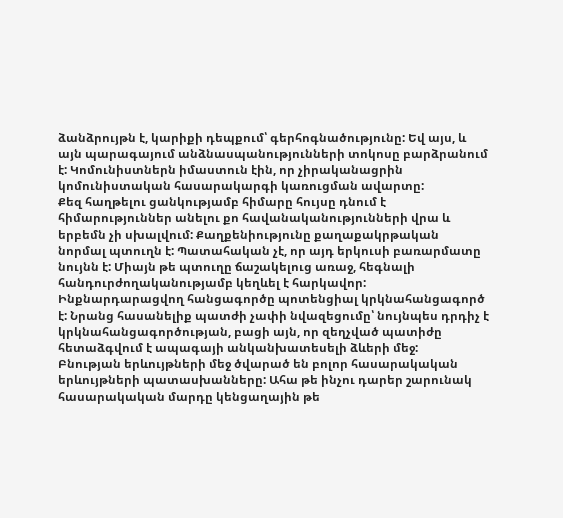ձանձրույթն է, կարիքի դեպքում՝ գերհոգնածությունը: Եվ այս, և այն պարագայում անձնասպանությունների տոկոսը բարձրանում է: Կոմունիստներն իմաստուն էին, որ չիրականացրին կոմունիստական հասարակարգի կառուցման ավարտը:
Քեզ հաղթելու ցանկությամբ հիմարը հույսը դնում է հիմարություններ անելու քո հավանականությունների վրա և երբեմն չի սխալվում: Քաղքենիությունը քաղաքակրթական նորմալ պտուղն է: Պատահական չէ, որ այդ երկուսի բառարմատը նույնն է: Միայն թե պտուղը ճաշակելուց առաջ, հեգնալի հանդուրժողականությամբ կեղևել է հարկավոր:
Ինքնարդարացվող հանցագործը պոտենցիալ կրկնահանցագործ է: Նրանց հասանելիք պատժի չափի նվազեցումը՝ նույնպես դրդիչ է կրկնահանցագործության, բացի այն, որ զեղչված պատիժը հետաձգվում է ապագայի անկանխատեսելի ձևերի մեջ:
Բնության երևույթների մեջ ծվարած են բոլոր հասարակական երևույթների պատասխանները: Ահա թե ինչու դարեր շարունակ հասարակական մարդը կենցաղային թե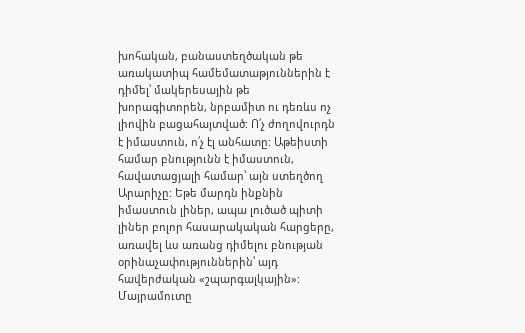խոհական, բանաստեղծական թե առակատիպ համեմատաթյուններին է դիմել՝ մակերեսային թե խորագիտորեն, նրբամիտ ու դեռևս ոչ լիովին բացահայտված: Ո՛չ ժողովուրդն է իմաստուն, ո՛չ էլ անհատը: Աթեիստի համար բնությունն է իմաստուն, հավատացյալի համար՝ այն ստեղծող Արարիչը: Եթե մարդն ինքնին իմաստուն լիներ, ապա լուծած պիտի լիներ բոլոր հասարակական հարցերը, առավել ևս առանց դիմելու բնության օրինաչափություններին՝ այդ հավերժական «շպարգալկային»:
Մայրամուտը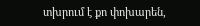տխրում է քո փոխարեն,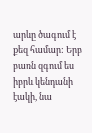արևը ծագում է քեզ համար: Երբ բառն զգում ես իբրև կենդանի էակի, նա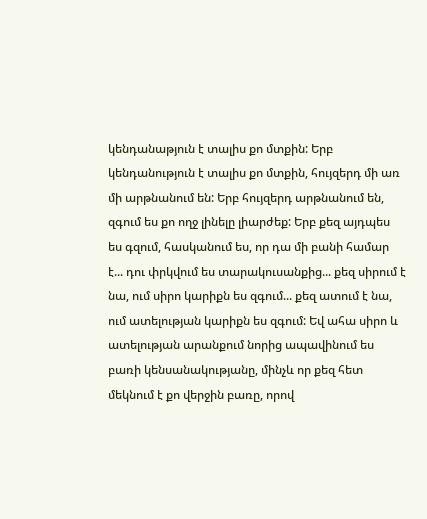կենդանաթյուն է տալիս քո մտքին: Երբ կենդանություն է տալիս քո մտքին, հույզերդ մի առ մի արթնանում են: Երբ հույզերդ արթնանում են, զգում ես քո ողջ լինելը լիարժեք: Երբ քեզ այդպես ես գզում, հասկանում ես, որ դա մի բանի համար է... դու փրկվում ես տարակուսանքից... քեզ սիրում է նա, ում սիրո կարիքն ես զգում... քեզ ատում է նա, ում ատելության կարիքն ես զգում: Եվ ահա սիրո և ատելության արանքում նորից ապավինում ես բառի կենսանակությանը, մինչև որ քեզ հետ մեկնում է քո վերջին բառը, որով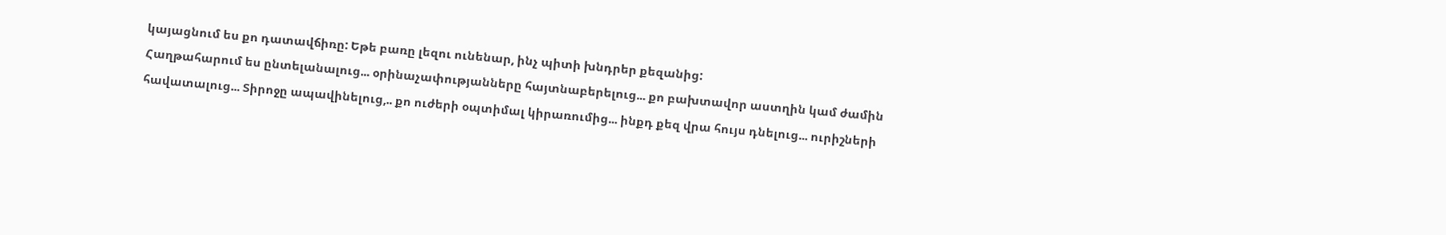կայացնում ես քո դատավճիռը: Եթե բառը լեզու ունենար, ինչ պիտի խնդրեր քեզանից:
Հաղթահարում ես ընտելանալուց... օրինաչափությանները հայտնաբերելուց... քո բախտավոր աստղին կամ ժամին հավատալուց... Տիրոջը ապավինելուց,.. քո ուժերի օպտիմալ կիրառումից... ինքդ քեզ վրա հույս դնելուց... ուրիշների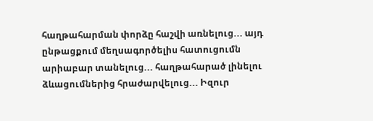հաղթահարման փորձը հաշվի առնելուց... այդ ընթացքում մեղսագործելիս հատուցումն արիաբար տանելուց... հաղթահարած լինելու ձևացումներից հրաժարվելուց... Իզուր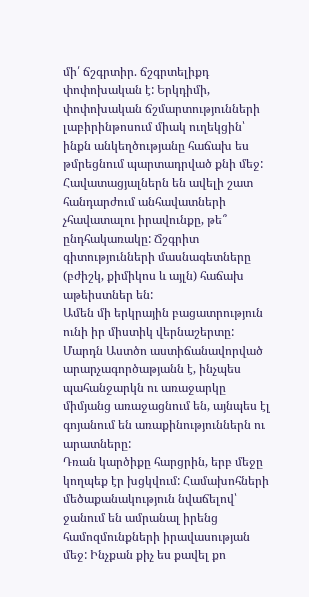մի՛ ճշգրտիր. ճշգրտելիքդ փոփոխական է: Երկդիմի, փոփոխական ճշմարտությունների լաբիրինթոսում միակ ուղեկցին՝ ինքն անկեղծությանը հաճախ ես թմրեցնում պարտադրված քնի մեջ: Հավատացյալներն են ավելի շատ հանդարժում անհավատների չհավատալու իրավունքը, թե՞ ընդհակառակը: Ճշգրիտ գիտությունների մասնագետները (բժիշկ, քիմիկոս և այլն) հաճախ աթեիստներ են:
Ամեն մի երկրային բացատրություն ունի իր միստիկ վերնաշերտը: Մարդն Աստծո աստիճանավորված արարչագործաթյանն է, ինչպես պահանջարկն ու առաջարկը միմյանց առաջացնում են, այնպես էլ գոյանում են առաքինություններն ու արատները:
Դռան կարծիքը հարցրին, երբ մեջը կողպեք էր խցկվում: Համախոհների մեծաքանակություն նվաճելով՝ ջանում են ամրանալ իրենց համոզմունքների իրավասության մեջ: Ինչքան քիչ ես քավել քո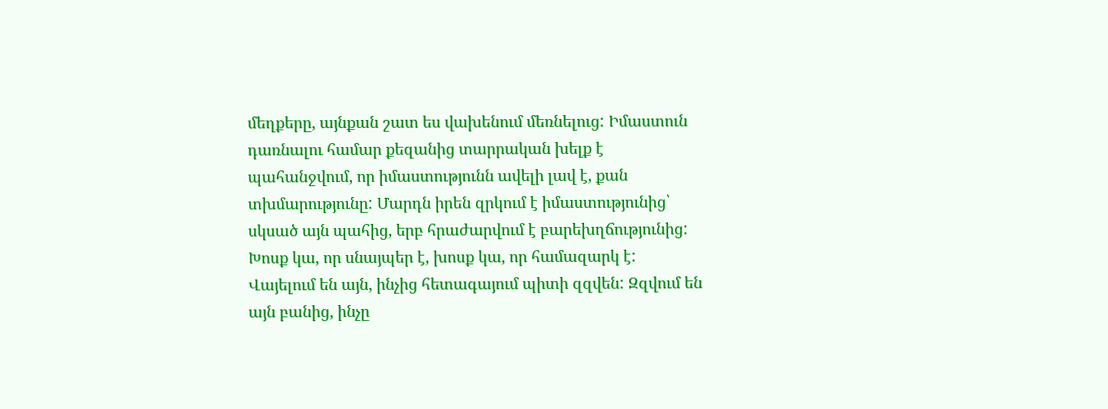մեղքերը, այնքան շատ ես վախենում մեռնելուց: Իմաստուն դառնալու համար քեզանից տարրական խելք է պահանջվում, որ իմաստությունն ավելի լավ է, քան տխմարությունը: Մարդն իրեն զրկում է իմաստությունից՝ սկսած այն պահից, երբ հրաժարվում է բարեխղճությունից: Խոսք կա, որ սնայպեր է, խոսք կա, որ համազարկ է:
Վայելում են այն, ինչից հետագայում պիտի զզվեն: Զզվում են այն բանից, ինչը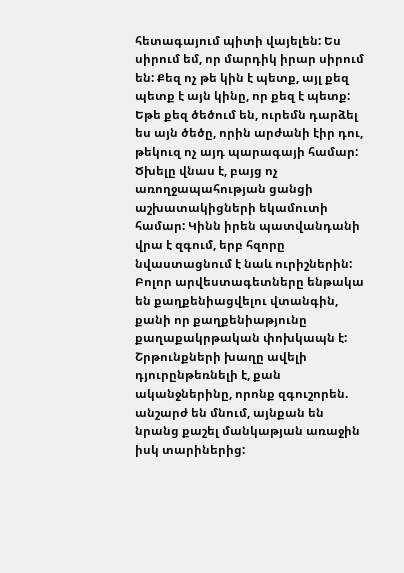հետագայում պիտի վայելեն: Ես սիրում եմ, որ մարդիկ իրար սիրում են: Քեզ ոչ թե կին է պետք, այլ քեզ պետք է այն կինը, որ քեզ է պետք: Եթե քեզ ծեծում են, ուրեմն դարձել ես այն ծեծը, որին արժանի էիր դու, թեկուզ ոչ այդ պարագայի համար:
Ծխելը վնաս է, բայց ոչ առողջապահության ցանցի աշխատակիցների եկամուտի համար: Կինն իրեն պատվանդանի վրա է զգում, երբ հզորը նվաստացնում է նաև ուրիշներին: Բոլոր արվեստագետները ենթակա են քաղքենիացվելու վտանգին, քանի որ քաղքենիաթյունը քաղաքակրթական փոխկապն է: Շրթունքների խաղը ավելի դյուրընթեռնելի է, քան ականջներինը, որոնք զգուշորեն. անշարժ են մնում, այնքան են նրանց քաշել մանկաթյան առաջին իսկ տարիներից: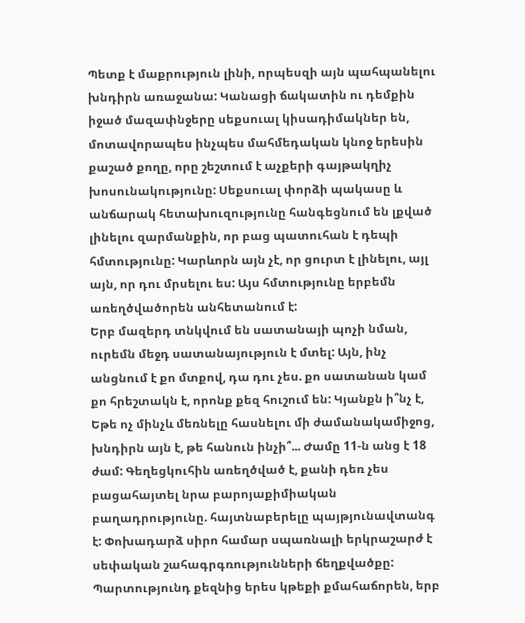Պետք է մաքրություն լինի, որպեսզի այն պահպանելու խնդիրն առաջանա: Կանացի ճակատին ու դեմքին իջած մազափնջերը սեքսուալ կիսադիմակներ են, մոտավորապես ինչպես մահմեդական կնոջ երեսին քաշած քողը, որը շեշտում է աչքերի գայթակղիչ խոսունակությունը: Սեքսուալ փորձի պակասը և անճարակ հետախուզությունը հանգեցնում են լքված լինելու զարմանքին, որ բաց պատուհան է դեպի հմտությունը: Կարևորն այն չէ, որ ցուրտ է լինելու, այլ այն, որ դու մրսելու ես: Այս հմտությունը երբեմն առեղծվածորեն անհետանում է:
Երբ մազերդ տնկվում են սատանայի պոչի նման, ուրեմն մեջդ սատանայություն է մտել: Այն, ինչ անցնում է քո մտքով, դա դու չես. քո սատանան կամ քո հրեշտակն է, որոնք քեզ հուշում են: Կյանքն ի՞նչ է, Եթե ոչ մինչև մեռնելը հասնելու մի ժամանակամիջոց, խնդիրն այն է, թե հանուն ինչի՞... Ժամը 11-ն անց է 18 ժամ: Գեղեցկուհին առեղծված է, քանի դեռ չես բացահայտել նրա բարոյաքիմիական բաղադրությունը. հայտնաբերելը պայթյունավտանգ է: Փոխադարձ սիրո համար սպառնալի երկրաշարժ է սեփական շահագրգռությունների ճեղքվածքը: Պարտությունդ քեզնից երես կթեքի քմահաճորեն, երբ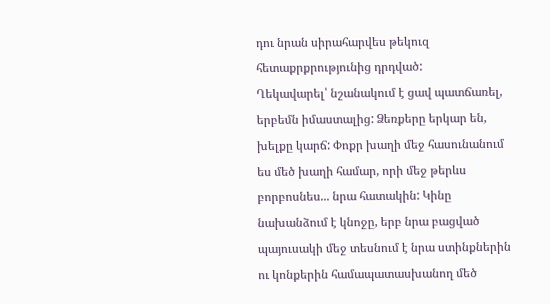դու նրան սիրահարվես թեկուզ հետաքրքրությունից դրդված:
Ղեկավարել՝ նշանակում է ցավ պատճառել, երբեմն իմաստալից: Ձեռքերը երկար են, խելքը կարճ: Փոքր խաղի մեջ հասունանում ես մեծ խաղի համար, որի մեջ թերևս բորբոսնես... նրա հատակին: Կինը նախանձում է կնոջը, երբ նրա բացված պայուսակի մեջ տեսնում է նրա ստինքներին ու կոնքերին համապատասխանող մեծ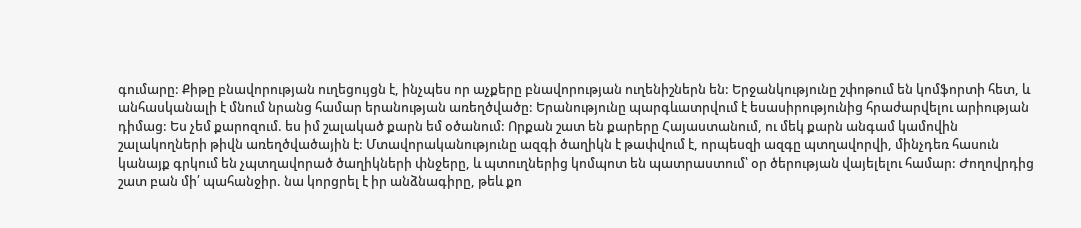գումարը: Քիթը բնավորության ուղեցույցն է, ինչպես որ աչքերը բնավորության ուղենիշներն են: Երջանկությունը շփոթում են կոմֆորտի հետ, և անհասկանալի է մնում նրանց համար երանության առեղծվածը: Երանությունը պարգևատրվում է եսասիրությունից հրաժարվելու արիության դիմաց: Ես չեմ քարոզում. ես իմ շալակած քարն եմ օծանում: Որքան շատ են քարերը Հայաստանում, ու մեկ քարն անգամ կամովին շալակողների թիվն առեղծվածային է: Մտավորականությունը ազգի ծաղիկն է թափվում է, որպեսզի ազգը պտղավորվի, մինչդեռ հասուն կանայք գրկում են չպտղավորած ծաղիկների փնջերը, և պտուղներից կոմպոտ են պատրաստում՝ օր ծերության վայելելու համար: Ժողովրդից շատ բան մի՛ պահանջիր. նա կորցրել է իր անձնագիրը, թեև քո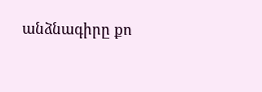անձնագիրը քո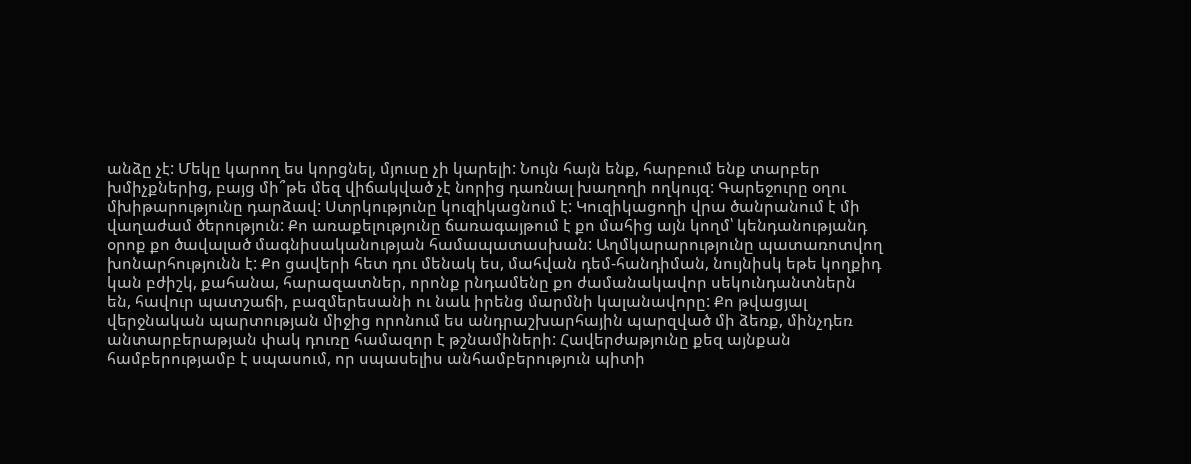անձը չէ: Մեկը կարող ես կորցնել, մյուսը չի կարելի: Նույն հայն ենք, հարբում ենք տարբեր խմիչքներից, բայց մի՞թե մեզ վիճակված չէ նորից դառնալ խաղողի ողկույզ: Գարեջուրը օղու մխիթարությունը դարձավ: Ստրկությունը կուզիկացնում է: Կուզիկացողի վրա ծանրանում է մի վաղաժամ ծերություն: Քո առաքելությունը ճառագայթում է քո մահից այն կողմ՝ կենդանությանդ օրոք քո ծավալած մագնիսականության համապատասխան: Աղմկարարությունը պատառոտվող խոնարհությունն է: Քո ցավերի հետ դու մենակ ես, մահվան դեմ-հանդիման, նույնիսկ եթե կողքիդ կան բժիշկ, քահանա, հարազատներ, որոնք րնդամենը քո ժամանակավոր սեկունդանտներն են, հավուր պատշաճի, բազմերեսանի ու նաև իրենց մարմնի կալանավորը: Քո թվացյալ վերջնական պարտության միջից որոնում ես անդրաշխարհային պարզված մի ձեռք, մինչդեռ անտարբերաթյան փակ դուռը համազոր է թշնամիների: Հավերժաթյունը քեզ այնքան համբերությամբ է սպասում, որ սպասելիս անհամբերություն պիտի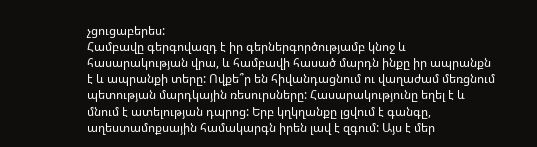չցուցաբերես:
Համբավը գերգովազդ է իր գերներգործությամբ կնոջ և հասարակության վրա, և համբավի հասած մարդն ինքը իր ապրանքն է և ապրանքի տերը: Ովքե՞ր են հիվանդացնում ու վաղաժամ մեռցնում պետության մարդկային ռեսուրսները: Հասարակությունը եղել է և մնում է ատելության դպրոց: Երբ կղկղանքը լցվում է գանգը, աղեստամոքսային համակարգն իրեն լավ է զգում: Այս է մեր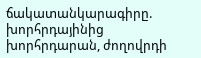ճակատանկարագիրը. խորհրդայինից խորհրդարան, ժողովրդի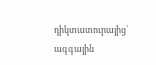դիկտատուրայից՝ ագգային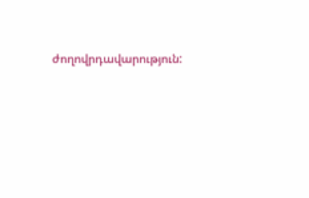ժողովրդավարություն: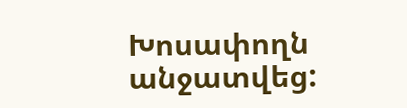Խոսափողն անջատվեց: